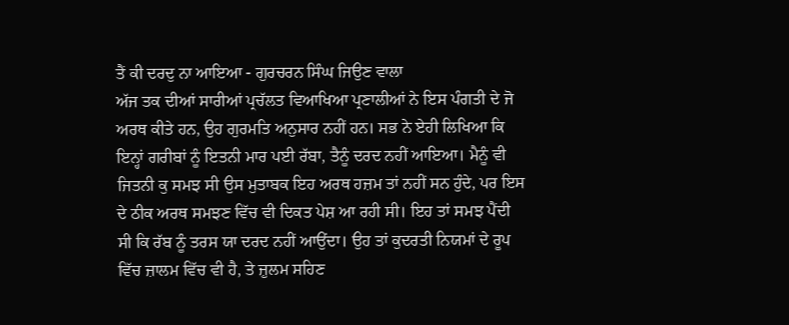ਤੈਂ ਕੀ ਦਰਦੁ ਨਾ ਆਇਆ - ਗੁਰਚਰਨ ਸਿੰਘ ਜਿਉਣ ਵਾਲਾ
ਅੱਜ ਤਕ ਦੀਆਂ ਸਾਰੀਆਂ ਪ੍ਰਚੱਲਤ ਵਿਆਖਿਆ ਪ੍ਰਣਾਲੀਆਂ ਨੇ ਇਸ ਪੰਗਤੀ ਦੇ ਜੋ ਅਰਥ ਕੀਤੇ ਹਨ, ਉਹ ਗੁਰਮਤਿ ਅਨੁਸਾਰ ਨਹੀਂ ਹਨ। ਸਭ ਨੇ ਏਹੀ ਲਿਖਿਆ ਕਿ ਇਨ੍ਹਾਂ ਗਰੀਬਾਂ ਨੂੰ ਇਤਨੀ ਮਾਰ ਪਈ ਰੱਬਾ, ਤੈਨੂੰ ਦਰਦ ਨਹੀਂ ਆਇਆ। ਮੈਨੂੰ ਵੀ ਜਿਤਨੀ ਕੁ ਸਮਝ ਸੀ ਉਸ ਮੁਤਾਬਕ ਇਹ ਅਰਥ ਹਜ਼ਮ ਤਾਂ ਨਹੀਂ ਸਨ ਹੁੰਦੇ, ਪਰ ਇਸ ਦੇ ਠੀਕ ਅਰਥ ਸਮਝਣ ਵਿੱਚ ਵੀ ਦਿਕਤ ਪੇਸ਼ ਆ ਰਹੀ ਸੀ। ਇਹ ਤਾਂ ਸਮਝ ਪੈਂਦੀ ਸੀ ਕਿ ਰੱਬ ਨੂੰ ਤਰਸ ਯਾ ਦਰਦ ਨਹੀਂ ਆਉਂਦਾ। ਉਹ ਤਾਂ ਕੁਦਰਤੀ ਨਿਯਮਾਂ ਦੇ ਰੂਪ ਵਿੱਚ ਜ਼ਾਲਮ ਵਿੱਚ ਵੀ ਹੈ, ਤੇ ਜ਼ੁਲਮ ਸਹਿਣ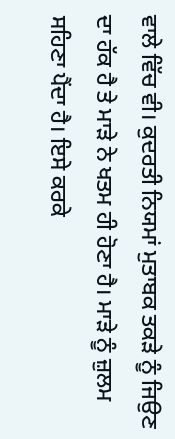ਵਾਲੇ ਵਿੱਚ ਵੀ। ਕੁਦਰਤੀ ਨਿਯਮਾਂ ਮੁਤਾਬਕ ਤਕੜੇ ਨੂੰ ਜਿਉਣ ਦਾ ਹੱਕ ਹੈ ਤੇ ਮਾੜੇ ਨੇ ਖਤਮ ਹੀ ਹੋਣਾ ਹੈ। ਮਾੜੇ ਨੂੰ ਜ਼ੁਲਮ ਸਹਿਣਾ ਪੈਂਦਾ ਹੈ। ਇਸੇ ਕਰਕੇ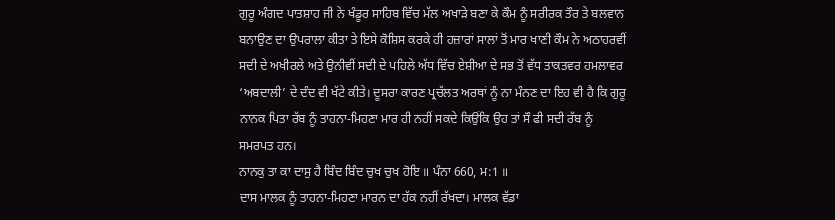ਗੁਰੂ ਅੰਗਦ ਪਾਤਸ਼ਾਹ ਜੀ ਨੇ ਖੰਡੂਰ ਸਾਹਿਬ ਵਿੱਚ ਮੱਲ ਅਖਾੜੇ ਬਣਾ ਕੇ ਕੌਮ ਨੂੰ ਸਰੀਰਕ ਤੌਰ ਤੇ ਬਲਵਾਨ ਬਨਾਉਣ ਦਾ ਉਪਰਾਲਾ ਕੀਤਾ ਤੇ ਇਸੇ ਕੋਸ਼ਿਸ ਕਰਕੇ ਹੀ ਹਜ਼ਾਰਾਂ ਸਾਲਾਂ ਤੋਂ ਮਾਰ ਖਾਣੀ ਕੌਮ ਨੇ ਅਠਾਹਰਵੀਂ ਸਦੀ ਦੇ ਅਖੀਰਲੇ ਅਤੇ ਉਨੀਵੀਂ ਸਦੀ ਦੇ ਪਹਿਲੇ ਅੱਧ ਵਿੱਚ ਏਸ਼ੀਆ ਦੇ ਸਭ ਤੋਂ ਵੱਧ ਤਾਕਤਵਰ ਹਮਲਾਵਰ ‘ਅਬਦਾਲੀ’ ਦੇ ਦੰਦ ਵੀ ਖੱਟੇ ਕੀਤੇ। ਦੂਸਰਾ ਕਾਰਣ ਪ੍ਰਚੱਲਤ ਅਰਥਾਂ ਨੂੰ ਨਾ ਮੰਨਣ ਦਾ ਇਹ ਵੀ ਹੈ ਕਿ ਗੁਰੂ ਨਾਨਕ ਪਿਤਾ ਰੱਬ ਨੂੰ ਤਾਹਨਾ-ਮਿਹਣਾ ਮਾਰ ਹੀ ਨਹੀਂ ਸਕਦੇ ਕਿਉਂਕਿ ਉਹ ਤਾਂ ਸੌ ਫੀ ਸਦੀ ਰੱਬ ਨੂੰ ਸਮਰਪਤ ਹਨ।
ਨਾਨਕੁ ਤਾ ਕਾ ਦਾਸੁ ਹੈ ਬਿੰਦ ਬਿੰਦ ਚੁਖ ਚੁਖ ਹੋਇ ॥ ਪੰਨਾ 660, ਮ:1 ॥
ਦਾਸ ਮਾਲਕ ਨੂੰ ਤਾਹਨਾ-ਮਿਹਣਾ ਮਾਰਨ ਦਾ ਹੱਕ ਨਹੀਂ ਰੱਖਦਾ। ਮਾਲਕ ਵੱਡਾ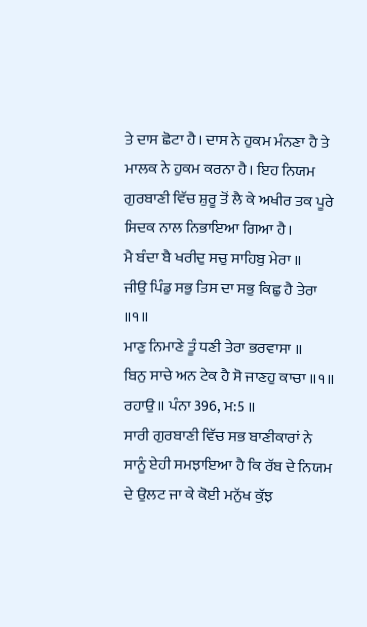ਤੇ ਦਾਸ ਛੋਟਾ ਹੈ। ਦਾਸ ਨੇ ਹੁਕਮ ਮੰਨਣਾ ਹੈ ਤੇ ਮਾਲਕ ਨੇ ਹੁਕਮ ਕਰਨਾ ਹੈ। ਇਹ ਨਿਯਮ ਗੁਰਬਾਣੀ ਵਿੱਚ ਸ਼ੁਰੂ ਤੋਂ ਲੈ ਕੇ ਅਖੀਰ ਤਕ ਪੂਰੇ ਸਿਦਕ ਨਾਲ ਨਿਭਾਇਆ ਗਿਆ ਹੈ।
ਮੈ ਬੰਦਾ ਬੈ ਖਰੀਦੁ ਸਚੁ ਸਾਹਿਬੁ ਮੇਰਾ ॥
ਜੀਉ ਪਿੰਡੁ ਸਭੁ ਤਿਸ ਦਾ ਸਭੁ ਕਿਛੁ ਹੈ ਤੇਰਾ ॥੧॥
ਮਾਣੁ ਨਿਮਾਣੇ ਤੂੰ ਧਣੀ ਤੇਰਾ ਭਰਵਾਸਾ ॥
ਬਿਨੁ ਸਾਚੇ ਅਨ ਟੇਕ ਹੈ ਸੋ ਜਾਣਹੁ ਕਾਚਾ ॥੧॥ ਰਹਾਉ॥ ਪੰਨਾ 396, ਮ:5 ॥
ਸਾਰੀ ਗੁਰਬਾਣੀ ਵਿੱਚ ਸਭ ਬਾਣੀਕਾਰਾਂ ਨੇ ਸਾਨੂੰ ਏਹੀ ਸਮਝਾਇਆ ਹੈ ਕਿ ਰੱਬ ਦੇ ਨਿਯਮ ਦੇ ਉਲਟ ਜਾ ਕੇ ਕੋਈ ਮਨੁੱਖ ਕੁੱਝ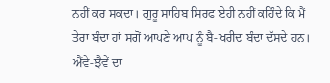ਨਹੀਂ ਕਰ ਸਕਦਾ। ਗੁਰੂ ਸਾਹਿਬ ਸਿਰਫ ਏਹੀ ਨਹੀਂ ਕਹਿੰਦੇ ਕਿ ਮੈਂ ਤੇਰਾ ਬੰਦਾ ਹਾਂ ਸਗੋਂ ਆਪਣੇ ਆਪ ਨੂੰ ਬੈ-ਖਰੀਦ ਬੰਦਾ ਦੱਸਦੇ ਹਨ। ਐਂਵੇ-ਝੈਵੇਂ ਦਾ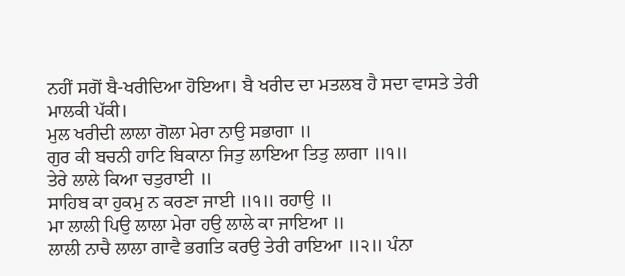ਨਹੀਂ ਸਗੋਂ ਬੈ-ਖਰੀਦਿਆ ਹੋਇਆ। ਬੈ ਖਰੀਦ ਦਾ ਮਤਲਬ ਹੈ ਸਦਾ ਵਾਸਤੇ ਤੇਰੀ ਮਾਲਕੀ ਪੱਕੀ।
ਮੁਲ ਖਰੀਦੀ ਲਾਲਾ ਗੋਲਾ ਮੇਰਾ ਨਾਉ ਸਭਾਗਾ ॥
ਗੁਰ ਕੀ ਬਚਨੀ ਹਾਟਿ ਬਿਕਾਨਾ ਜਿਤੁ ਲਾਇਆ ਤਿਤੁ ਲਾਗਾ ॥੧॥
ਤੇਰੇ ਲਾਲੇ ਕਿਆ ਚਤੁਰਾਈ ॥
ਸਾਹਿਬ ਕਾ ਹੁਕਮੁ ਨ ਕਰਣਾ ਜਾਈ ॥੧॥ ਰਹਾਉ ॥
ਮਾ ਲਾਲੀ ਪਿਉ ਲਾਲਾ ਮੇਰਾ ਹਉ ਲਾਲੇ ਕਾ ਜਾਇਆ ॥
ਲਾਲੀ ਨਾਚੈ ਲਾਲਾ ਗਾਵੈ ਭਗਤਿ ਕਰਉ ਤੇਰੀ ਰਾਇਆ ॥੨॥ ਪੰਨਾ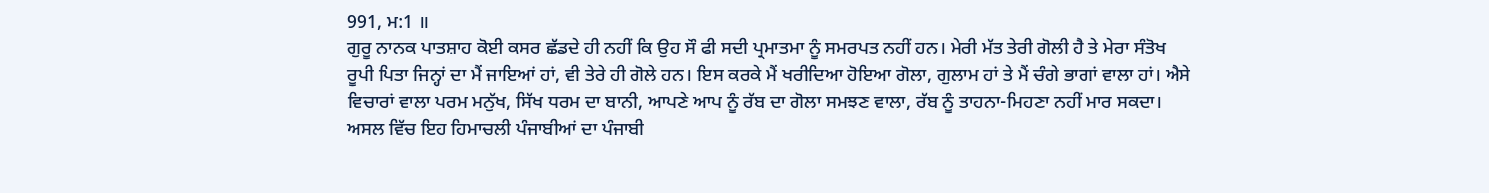991, ਮ:1 ॥
ਗੁਰੂ ਨਾਨਕ ਪਾਤਸ਼ਾਹ ਕੋਈ ਕਸਰ ਛੱਡਦੇ ਹੀ ਨਹੀਂ ਕਿ ਉਹ ਸੌ ਫੀ ਸਦੀ ਪ੍ਰਮਾਤਮਾ ਨੂੰ ਸਮਰਪਤ ਨਹੀਂ ਹਨ। ਮੇਰੀ ਮੱਤ ਤੇਰੀ ਗੋਲੀ ਹੈ ਤੇ ਮੇਰਾ ਸੰਤੋਖ ਰੂਪੀ ਪਿਤਾ ਜਿਨ੍ਹਾਂ ਦਾ ਮੈਂ ਜਾਇਆਂ ਹਾਂ, ਵੀ ਤੇਰੇ ਹੀ ਗੋਲੇ ਹਨ। ਇਸ ਕਰਕੇ ਮੈਂ ਖਰੀਦਿਆ ਹੋਇਆ ਗੋਲਾ, ਗੁਲਾਮ ਹਾਂ ਤੇ ਮੈਂ ਚੰਗੇ ਭਾਗਾਂ ਵਾਲਾ ਹਾਂ। ਐਸੇ ਵਿਚਾਰਾਂ ਵਾਲਾ ਪਰਮ ਮਨੁੱਖ, ਸਿੱਖ ਧਰਮ ਦਾ ਬਾਨੀ, ਆਪਣੇ ਆਪ ਨੂੰ ਰੱਬ ਦਾ ਗੋਲਾ ਸਮਝਣ ਵਾਲਾ, ਰੱਬ ਨੂੰ ਤਾਹਨਾ-ਮਿਹਣਾ ਨਹੀਂ ਮਾਰ ਸਕਦਾ।
ਅਸਲ ਵਿੱਚ ਇਹ ਹਿਮਾਚਲੀ ਪੰਜਾਬੀਆਂ ਦਾ ਪੰਜਾਬੀ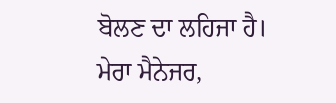ਬੋਲਣ ਦਾ ਲਹਿਜਾ ਹੈ। ਮੇਰਾ ਮੈਨੇਜਰ,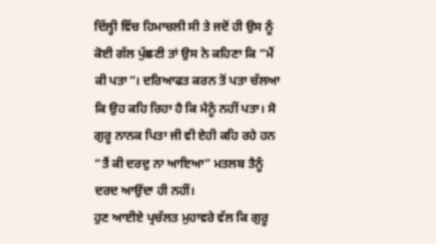ਦਿੱਲ੍ਹੀ ਵਿੱਚ ਹਿਮਾਚਲੀ ਸੀ ਤੇ ਜਦੋਂ ਹੀ ਉਸ ਨੂੰ ਕੋਈ ਗੱਲ ਪੁੱਛਣੀ ਤਾਂ ਉਸ ਨੇ ਕਹਿਣਾ ਕਿ “ਮੈਂ ਕੀ ਪਤਾ”। ਦਰਿਆਫਤ ਕਰਨ ਤੋਂ ਪਤਾ ਚੱਲਆ ਕਿ ਉਹ ਕਹਿ ਰਿਹਾ ਹੈ ਕਿ ਮੈਨੂੰ ਨਹੀਂ ਪਤਾ। ਸੋ ਗੁਰੂ ਨਾਨਕ ਪਿਤਾ ਜੀ ਵੀ ਏਹੀ ਕਹਿ ਰਹੇ ਹਨ “ਤੈਂ ਕੀ ਦਰਦੁ ਨਾ ਆਇਆ” ਮਤਲਬ ਤੈਨੂੰ ਦਰਦ ਆਉਂਦਾ ਹੀ ਨਹੀਂ।
ਹੁਣ ਆਈਏ ਪ੍ਰਚੱਲਤ ਮੁਹਾਵਰੇ ਵੱਲ ਕਿ ਗੁਰੂ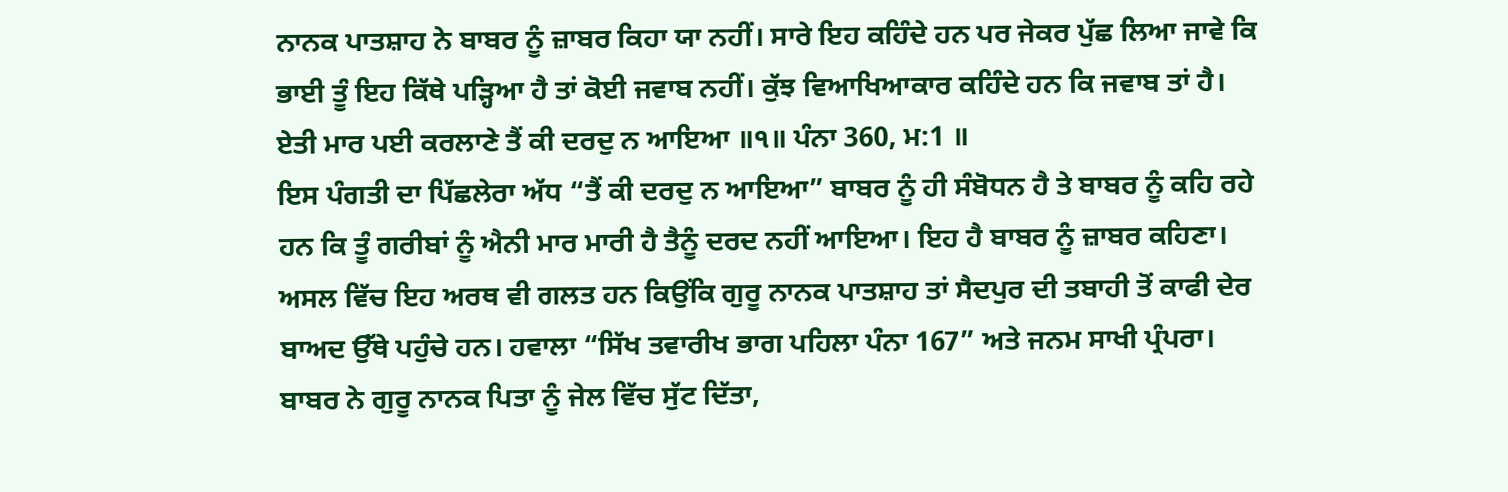ਨਾਨਕ ਪਾਤਸ਼ਾਹ ਨੇ ਬਾਬਰ ਨੂੰ ਜ਼ਾਬਰ ਕਿਹਾ ਯਾ ਨਹੀਂ। ਸਾਰੇ ਇਹ ਕਹਿੰਦੇ ਹਨ ਪਰ ਜੇਕਰ ਪੁੱਛ ਲਿਆ ਜਾਵੇ ਕਿ ਭਾਈ ਤੂੰ ਇਹ ਕਿੱਥੇ ਪੜ੍ਹਿਆ ਹੈ ਤਾਂ ਕੋਈ ਜਵਾਬ ਨਹੀਂ। ਕੁੱਝ ਵਿਆਖਿਆਕਾਰ ਕਹਿੰਦੇ ਹਨ ਕਿ ਜਵਾਬ ਤਾਂ ਹੈ।
ਏਤੀ ਮਾਰ ਪਈ ਕਰਲਾਣੇ ਤੈਂ ਕੀ ਦਰਦੁ ਨ ਆਇਆ ॥੧॥ ਪੰਨਾ 360, ਮ:1 ॥
ਇਸ ਪੰਗਤੀ ਦਾ ਪਿੱਛਲੇਰਾ ਅੱਧ “ਤੈਂ ਕੀ ਦਰਦੁ ਨ ਆਇਆ” ਬਾਬਰ ਨੂੰ ਹੀ ਸੰਬੋਧਨ ਹੈ ਤੇ ਬਾਬਰ ਨੂੰ ਕਹਿ ਰਹੇ ਹਨ ਕਿ ਤੂੰ ਗਰੀਬਾਂ ਨੂੰ ਐਨੀ ਮਾਰ ਮਾਰੀ ਹੈ ਤੈਨੂੰ ਦਰਦ ਨਹੀਂ ਆਇਆ। ਇਹ ਹੈ ਬਾਬਰ ਨੂੰ ਜ਼ਾਬਰ ਕਹਿਣਾ। ਅਸਲ ਵਿੱਚ ਇਹ ਅਰਥ ਵੀ ਗਲਤ ਹਨ ਕਿਉਂਕਿ ਗੁਰੂ ਨਾਨਕ ਪਾਤਸ਼ਾਹ ਤਾਂ ਸੈਦਪੁਰ ਦੀ ਤਬਾਹੀ ਤੋਂ ਕਾਫੀ ਦੇਰ ਬਾਅਦ ਉੱਥੇ ਪਹੁੰਚੇ ਹਨ। ਹਵਾਲਾ “ਸਿੱਖ ਤਵਾਰੀਖ ਭਾਗ ਪਹਿਲਾ ਪੰਨਾ 167” ਅਤੇ ਜਨਮ ਸਾਖੀ ਪ੍ਰੰਪਰਾ। ਬਾਬਰ ਨੇ ਗੁਰੂ ਨਾਨਕ ਪਿਤਾ ਨੂੰ ਜੇਲ ਵਿੱਚ ਸੁੱਟ ਦਿੱਤਾ,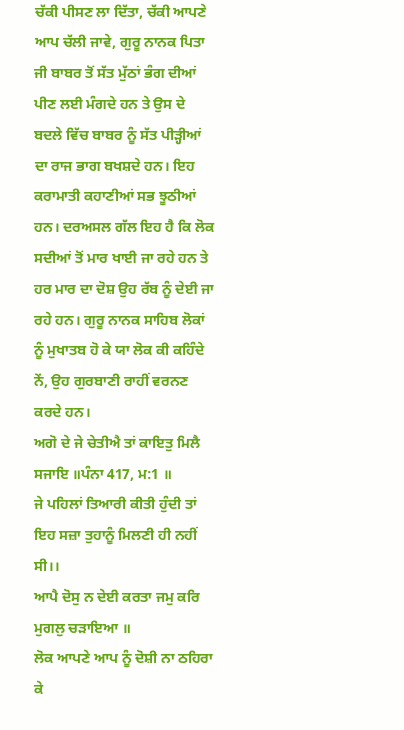ਚੱਕੀ ਪੀਸਣ ਲਾ ਦਿੱਤਾ, ਚੱਕੀ ਆਪਣੇ ਆਪ ਚੱਲੀ ਜਾਵੇ, ਗੁਰੂ ਨਾਨਕ ਪਿਤਾ ਜੀ ਬਾਬਰ ਤੋਂ ਸੱਤ ਮੁੱਠਾਂ ਭੰਗ ਦੀਆਂ ਪੀਣ ਲਈ ਮੰਗਦੇ ਹਨ ਤੇ ਉਸ ਦੇ ਬਦਲੇ ਵਿੱਚ ਬਾਬਰ ਨੂੰ ਸੱਤ ਪੀੜ੍ਹੀਆਂ ਦਾ ਰਾਜ ਭਾਗ ਬਖਸ਼ਦੇ ਹਨ। ਇਹ ਕਰਾਮਾਤੀ ਕਹਾਣੀਆਂ ਸਭ ਝੂਠੀਆਂ ਹਨ। ਦਰਅਸਲ ਗੱਲ ਇਹ ਹੈ ਕਿ ਲੋਕ ਸਦੀਆਂ ਤੋਂ ਮਾਰ ਖਾਈ ਜਾ ਰਹੇ ਹਨ ਤੇ ਹਰ ਮਾਰ ਦਾ ਦੋਸ਼ ਉਹ ਰੱਬ ਨੂੰ ਦੇਈ ਜਾ ਰਹੇ ਹਨ। ਗੁਰੂ ਨਾਨਕ ਸਾਹਿਬ ਲੋਕਾਂ ਨੂੰ ਮੁਖਾਤਬ ਹੋ ਕੇ ਯਾ ਲੋਕ ਕੀ ਕਹਿੰਦੇ ਨੇਂ, ਉਹ ਗੁਰਬਾਣੀ ਰਾਹੀਂ ਵਰਨਣ ਕਰਦੇ ਹਨ।
ਅਗੋ ਦੇ ਜੇ ਚੇਤੀਐ ਤਾਂ ਕਾਇਤੁ ਮਿਲੈ ਸਜਾਇ ॥ਪੰਨਾ 417, ਮ:1 ॥
ਜੇ ਪਹਿਲਾਂ ਤਿਆਰੀ ਕੀਤੀ ਹੁੰਦੀ ਤਾਂ ਇਹ ਸਜ਼ਾ ਤੁਹਾਨੂੰ ਮਿਲਣੀ ਹੀ ਨਹੀਂ ਸੀ।।
ਆਪੈ ਦੋਸੁ ਨ ਦੇਈ ਕਰਤਾ ਜਮੁ ਕਰਿ ਮੁਗਲੁ ਚੜਾਇਆ ॥
ਲੋਕ ਆਪਣੇ ਆਪ ਨੂੰ ਦੋਸ਼ੀ ਨਾ ਠਹਿਰਾ ਕੇ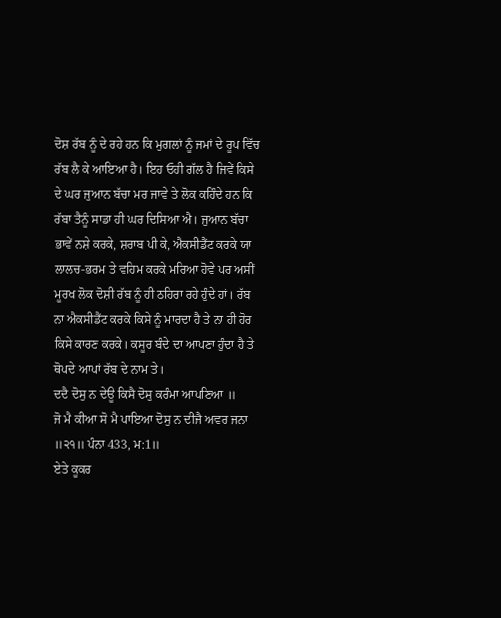ਦੋਸ਼ ਰੱਬ ਨੂੰ ਦੇ ਰਹੇ ਹਨ ਕਿ ਮੁਗਲਾਂ ਨੂੰ ਜਮਾਂ ਦੇ ਰੂਪ ਵਿੱਚ ਰੱਬ ਲੈ ਕੇ ਆਇਆ ਹੈ। ਇਹ ਓਹੀ ਗੱਲ ਹੈ ਜਿਵੇਂ ਕਿਸੇ ਦੇ ਘਰ ਜੁਆਨ ਬੱਚਾ ਮਰ ਜਾਵੇ ਤੇ ਲੋਕ ਕਹਿੰਦੇ ਹਨ ਕਿ ਰੱਬਾ ਤੈਨੂੰ ਸਾਡਾ ਹੀ ਘਰ ਦਿਸਿਆ ਐ। ਜੁਆਨ ਬੱਚਾ ਭਾਵੇਂ ਨਸ਼ੇ ਕਰਕੇ, ਸ਼ਰਾਬ ਪੀ ਕੇ, ਐਕਸੀਡੈਂਟ ਕਰਕੇ ਯਾ ਲਾਲਚ-ਭਰਮ ਤੇ ਵਹਿਮ ਕਰਕੇ ਮਰਿਆ ਹੋਵੇ ਪਰ ਅਸੀਂ ਮੂਰਖ ਲੋਕ ਦੋਸ਼ੀ ਰੱਬ ਨੂੰ ਹੀ ਠਹਿਰਾ ਰਹੇ ਹੁੰਦੇ ਹਾਂ। ਰੱਬ ਨਾ ਐਕਸੀਡੈਂਟ ਕਰਕੇ ਕਿਸੇ ਨੂੰ ਮਾਰਦਾ ਹੈ ਤੇ ਨਾ ਹੀ ਹੋਰ ਕਿਸੇ ਕਾਰਣ ਕਰਕੇ। ਕਸੂਰ ਬੰਦੇ ਦਾ ਆਪਣਾ ਹੁੰਦਾ ਹੈ ਤੇ ਥੋਪਦੇ ਆਪਾਂ ਰੱਬ ਦੇ ਨਾਮ ਤੇ।
ਦਦੈ ਦੋਸੁ ਨ ਦੇਊ ਕਿਸੈ ਦੋਸੁ ਕਰੰਮਾ ਆਪਣਿਆ ॥
ਜੋ ਮੈ ਕੀਆ ਸੋ ਮੈ ਪਾਇਆ ਦੋਸੁ ਨ ਦੀਜੈ ਅਵਰ ਜਨਾ ॥੨੧॥ ਪੰਨਾ 433, ਮ:1॥
ਏਤੇ ਕੂਕਰ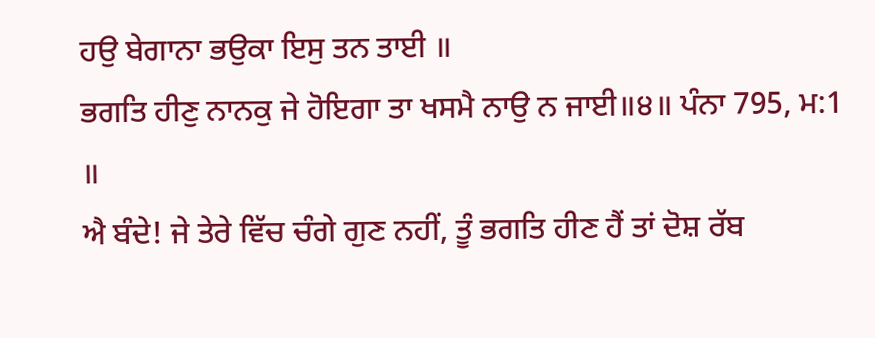ਹਉ ਬੇਗਾਨਾ ਭਉਕਾ ਇਸੁ ਤਨ ਤਾਈ ॥
ਭਗਤਿ ਹੀਣੁ ਨਾਨਕੁ ਜੇ ਹੋਇਗਾ ਤਾ ਖਸਮੈ ਨਾਉ ਨ ਜਾਈ॥੪॥ ਪੰਨਾ 795, ਮ:1 ॥
ਐ ਬੰਦੇ! ਜੇ ਤੇਰੇ ਵਿੱਚ ਚੰਗੇ ਗੁਣ ਨਹੀਂ, ਤੂੰ ਭਗਤਿ ਹੀਣ ਹੈਂ ਤਾਂ ਦੋਸ਼ ਰੱਬ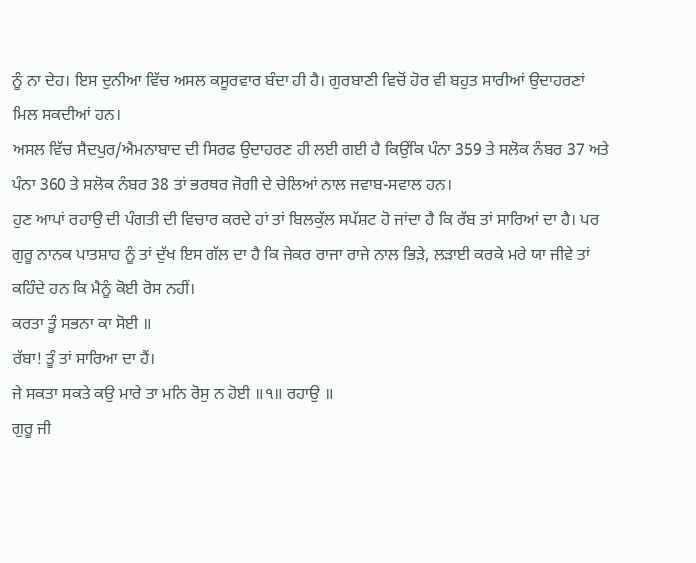ਨੂੰ ਨਾ ਦੇਹ। ਇਸ ਦੁਨੀਆ ਵਿੱਚ ਅਸਲ ਕਸੂਰਵਾਰ ਬੰਦਾ ਹੀ ਹੈ। ਗੁਰਬਾਣੀ ਵਿਚੋਂ ਹੋਰ ਵੀ ਬਹੁਤ ਸਾਰੀਆਂ ਉਦਾਹਰਣਾਂ ਮਿਲ ਸਕਦੀਆਂ ਹਨ।
ਅਸਲ ਵਿੱਚ ਸੈਦਪੁਰ/ਐਮਨਾਬਾਦ ਦੀ ਸਿਰਫ ਉਦਾਹਰਣ ਹੀ ਲਈ ਗਈ ਹੈ ਕਿਉਂਕਿ ਪੰਨਾ 359 ਤੇ ਸਲੋਕ ਨੰਬਰ 37 ਅਤੇ ਪੰਨਾ 360 ਤੇ ਸਲੋਕ ਨੰਬਰ 38 ਤਾਂ ਭਰਥਰ ਜੋਗੀ ਦੇ ਚੇਲਿਆਂ ਨਾਲ ਜਵਾਬ-ਸਵਾਲ ਹਨ।
ਹੁਣ ਆਪਾਂ ਰਹਾਉ ਦੀ ਪੰਗਤੀ ਦੀ ਵਿਚਾਰ ਕਰਦੇ ਹਾਂ ਤਾਂ ਬਿਲਕੁੱਲ ਸਪੱਸ਼ਟ ਹੋ ਜਾਂਦਾ ਹੈ ਕਿ ਰੱਬ ਤਾਂ ਸਾਰਿਆਂ ਦਾ ਹੈ। ਪਰ ਗੁਰੂ ਨਾਨਕ ਪਾਤਸ਼ਾਹ ਨੂੰ ਤਾਂ ਦੁੱਖ ਇਸ ਗੱਲ ਦਾ ਹੈ ਕਿ ਜੇਕਰ ਰਾਜਾ ਰਾਜੇ ਨਾਲ ਭਿੜੇ, ਲੜਾਈ ਕਰਕੇ ਮਰੇ ਯਾ ਜੀਵੇ ਤਾਂ ਕਹਿੰਦੇ ਹਨ ਕਿ ਮੈਨੂੰ ਕੋਈ ਰੋਸ ਨਹੀਂ।
ਕਰਤਾ ਤੂੰ ਸਭਨਾ ਕਾ ਸੋਈ ॥
ਰੱਬਾ! ਤੂੰ ਤਾਂ ਸਾਰਿਆ ਦਾ ਹੈਂ।
ਜੇ ਸਕਤਾ ਸਕਤੇ ਕਉ ਮਾਰੇ ਤਾ ਮਨਿ ਰੋਸੁ ਨ ਹੋਈ ॥੧॥ ਰਹਾਉ ॥
ਗੁਰੂ ਜੀ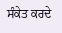ਸੰਕੇਤ ਕਰਦੇ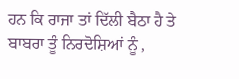ਹਨ ਕਿ ਰਾਜਾ ਤਾਂ ਦਿੱਲੀ ਬੈਠਾ ਹੈ ਤੇ ਬਾਬਰਾ ਤੂੰ ਨਿਰਦੋਸ਼ਿਆਂ ਨੂੰ ,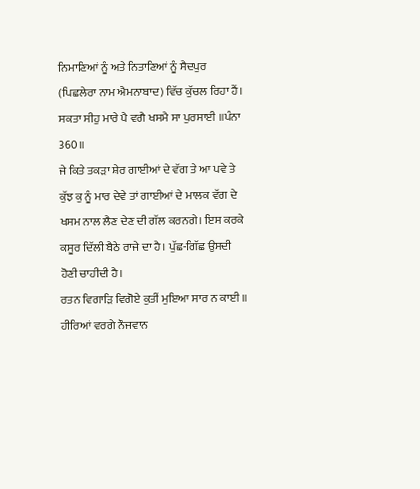ਨਿਮਾਣਿਆਂ ਨੂੰ ਅਤੇ ਨਿਤਾਣਿਆਂ ਨੂੰ ਸੈਦਪੁਰ (ਪਿਛਲੇਰਾ ਨਾਮ ਐਮਨਾਬਾਦ) ਵਿੱਚ ਕੁੱਚਲ ਰਿਹਾ ਹੈਂ।
ਸਕਤਾ ਸੀਹੁ ਮਾਰੇ ਪੈ ਵਗੈ ਖਸਮੈ ਸਾ ਪੁਰਸਾਈ ॥ਪੰਨਾ 360॥
ਜੇ ਕਿਤੇ ਤਕੜਾ ਸ਼ੇਰ ਗਾਈਆਂ ਦੇ ਵੱਗ ਤੇ ਆ ਪਵੇ ਤੇ ਕੁੱਝ ਕੁ ਨੂੰ ਮਾਰ ਦੇਵੇ ਤਾਂ ਗਾਈਆਂ ਦੇ ਮਾਲਕ ਵੱਗ ਦੇ ਖਸਮ ਨਾਲ ਲੈਣ ਦੇਣ ਦੀ ਗੱਲ ਕਰਨਗੇ। ਇਸ ਕਰਕੇ ਕਸੂਰ ਦਿੱਲੀ ਬੈਠੇ ਰਾਜੇ ਦਾ ਹੈ। ਪੁੱਛ-ਗਿੱਛ ਉਸਦੀ ਹੋਣੀ ਚਾਹੀਦੀ ਹੈ।
ਰਤਨ ਵਿਗਾੜਿ ਵਿਗੋਏ ਕੁਤੀਂ ਮੁਇਆ ਸਾਰ ਨ ਕਾਈ ॥
ਹੀਰਿਆਂ ਵਰਗੇ ਨੌਜਵਾਨ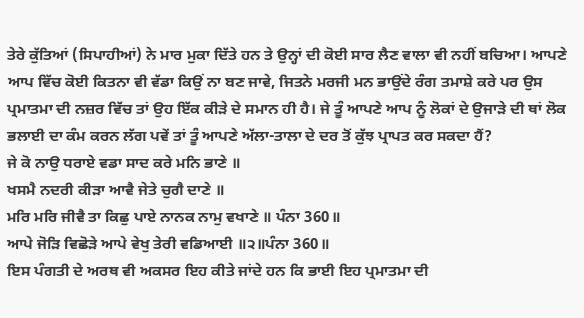ਤੇਰੇ ਕੁੱਤਿਆਂ (ਸਿਪਾਹੀਆਂ) ਨੇ ਮਾਰ ਮੁਕਾ ਦਿੱਤੇ ਹਨ ਤੇ ਉਨ੍ਹਾਂ ਦੀ ਕੋਈ ਸਾਰ ਲੈਣ ਵਾਲਾ ਵੀ ਨਹੀਂ ਬਚਿਆ। ਆਪਣੇ ਆਪ ਵਿੱਚ ਕੋਈ ਕਿਤਨਾ ਵੀ ਵੱਡਾ ਕਿਉਂ ਨਾ ਬਣ ਜਾਵੇ, ਜਿਤਨੇ ਮਰਜੀ ਮਨ ਭਾਉਂਦੇ ਰੰਗ ਤਮਾਸ਼ੇ ਕਰੇ ਪਰ ਉਸ ਪ੍ਰਮਾਤਮਾ ਦੀ ਨਜ਼ਰ ਵਿੱਚ ਤਾਂ ਉਹ ਇੱਕ ਕੀੜੇ ਦੇ ਸਮਾਨ ਹੀ ਹੈ। ਜੇ ਤੂੰ ਆਪਣੇ ਆਪ ਨੂੰ ਲੋਕਾਂ ਦੇ ਉਜਾੜੇ ਦੀ ਥਾਂ ਲੋਕ ਭਲਾਈ ਦਾ ਕੰਮ ਕਰਨ ਲੱਗ ਪਵੇਂ ਤਾਂ ਤੂੰ ਆਪਣੇ ਅੱਲਾ-ਤਾਲਾ ਦੇ ਦਰ ਤੋਂ ਕੁੱਝ ਪ੍ਰਾਪਤ ਕਰ ਸਕਦਾ ਹੈਂ?
ਜੇ ਕੋ ਨਾਉ ਧਰਾਏ ਵਡਾ ਸਾਦ ਕਰੇ ਮਨਿ ਭਾਣੇ ॥
ਖਸਮੈ ਨਦਰੀ ਕੀੜਾ ਆਵੈ ਜੇਤੇ ਚੁਗੈ ਦਾਣੇ ॥
ਮਰਿ ਮਰਿ ਜੀਵੈ ਤਾ ਕਿਛੁ ਪਾਏ ਨਾਨਕ ਨਾਮੁ ਵਖਾਣੇ ॥ ਪੰਨਾ 360॥
ਆਪੇ ਜੋੜਿ ਵਿਛੋੜੇ ਆਪੇ ਵੇਖੁ ਤੇਰੀ ਵਡਿਆਈ ॥੨॥ਪੰਨਾ 360॥
ਇਸ ਪੰਗਤੀ ਦੇ ਅਰਥ ਵੀ ਅਕਸਰ ਇਹ ਕੀਤੇ ਜਾਂਦੇ ਹਨ ਕਿ ਭਾਈ ਇਹ ਪ੍ਰਮਾਤਮਾ ਦੀ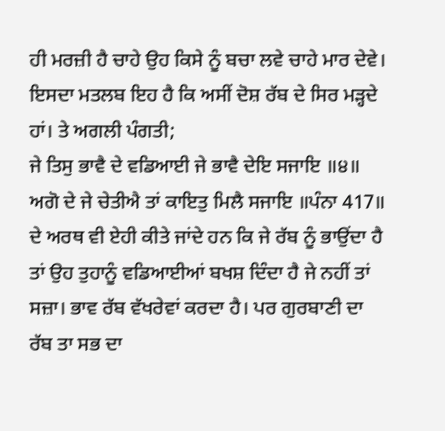ਹੀ ਮਰਜ਼ੀ ਹੈ ਚਾਹੇ ਉਹ ਕਿਸੇ ਨੂੰ ਬਚਾ ਲਵੇ ਚਾਹੇ ਮਾਰ ਦੇਵੇ। ਇਸਦਾ ਮਤਲਬ ਇਹ ਹੈ ਕਿ ਅਸੀਂ ਦੋਸ਼ ਰੱਬ ਦੇ ਸਿਰ ਮੜ੍ਹਦੇ ਹਾਂ। ਤੇ ਅਗਲੀ ਪੰਗਤੀ;
ਜੇ ਤਿਸੁ ਭਾਵੈ ਦੇ ਵਡਿਆਈ ਜੇ ਭਾਵੈ ਦੇਇ ਸਜਾਇ ॥੪॥
ਅਗੋ ਦੇ ਜੇ ਚੇਤੀਐ ਤਾਂ ਕਾਇਤੁ ਮਿਲੈ ਸਜਾਇ ॥ਪੰਨਾ 417॥
ਦੇ ਅਰਥ ਵੀ ਏਹੀ ਕੀਤੇ ਜਾਂਦੇ ਹਨ ਕਿ ਜੇ ਰੱਬ ਨੂੰ ਭਾਉਂਦਾ ਹੈ ਤਾਂ ਉਹ ਤੁਹਾਨੂੰ ਵਡਿਆਈਆਂ ਬਖਸ਼ ਦਿੰਦਾ ਹੈ ਜੇ ਨਹੀਂ ਤਾਂ ਸਜ਼ਾ। ਭਾਵ ਰੱਬ ਵੱਖਰੇਵਾਂ ਕਰਦਾ ਹੈ। ਪਰ ਗੁਰਬਾਣੀ ਦਾ ਰੱਬ ਤਾ ਸਭ ਦਾ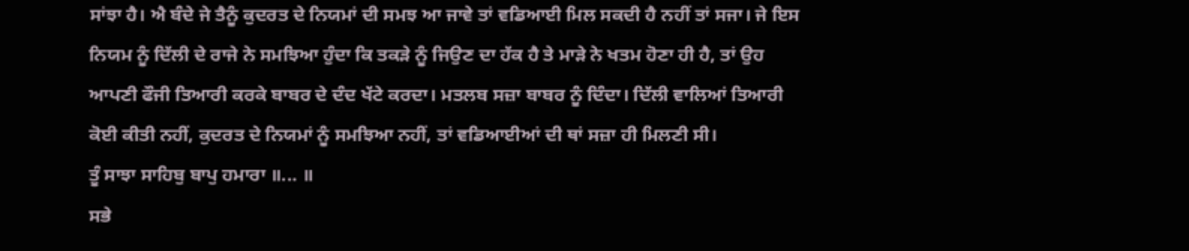ਸਾਂਝਾ ਹੈ। ਐ ਬੰਦੇ ਜੇ ਤੈਨੂੰ ਕੁਦਰਤ ਦੇ ਨਿਯਮਾਂ ਦੀ ਸਮਝ ਆ ਜਾਵੇ ਤਾਂ ਵਡਿਆਈ ਮਿਲ ਸਕਦੀ ਹੈ ਨਹੀਂ ਤਾਂ ਸਜਾ। ਜੇ ਇਸ ਨਿਯਮ ਨੂੰ ਦਿੱਲੀ ਦੇ ਰਾਜੇ ਨੇ ਸਮਝਿਆ ਹੁੰਦਾ ਕਿ ਤਕੜੇ ਨੂੰ ਜਿਉਣ ਦਾ ਹੱਕ ਹੈ ਤੇ ਮਾੜੇ ਨੇ ਖਤਮ ਹੋਣਾ ਹੀ ਹੈ, ਤਾਂ ਉਹ ਆਪਣੀ ਫੌਜੀ ਤਿਆਰੀ ਕਰਕੇ ਬਾਬਰ ਦੇ ਦੰਦ ਖੱਟੇ ਕਰਦਾ। ਮਤਲਬ ਸਜ਼ਾ ਬਾਬਰ ਨੂੰ ਦਿੰਦਾ। ਦਿੱਲੀ ਵਾਲਿਆਂ ਤਿਆਰੀ ਕੋਈ ਕੀਤੀ ਨਹੀਂ, ਕੁਦਰਤ ਦੇ ਨਿਯਮਾਂ ਨੂੰ ਸਮਝਿਆ ਨਹੀਂ, ਤਾਂ ਵਡਿਆਈਆਂ ਦੀ ਥਾਂ ਸਜ਼ਾ ਹੀ ਮਿਲਣੀ ਸੀ।
ਤੂੰ ਸਾਝਾ ਸਾਹਿਬੁ ਬਾਪੁ ਹਮਾਰਾ ॥... ॥
ਸਭੇ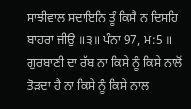ਸਾਝੀਵਾਲ ਸਦਾਇਨਿ ਤੂੰ ਕਿਸੈ ਨ ਦਿਸਹਿ ਬਾਹਰਾ ਜੀਉ ॥੩॥ ਪੰਨਾ 97, ਮ:5 ॥
ਗੁਰਬਾਣੀ ਦਾ ਰੱਬ ਨਾ ਕਿਸੇ ਨੂੰ ਕਿਸੇ ਨਾਲੋਂ ਤੋੜਦਾ ਹੈ ਨਾ ਕਿਸੇ ਨੂੰ ਕਿਸੇ ਨਾਲ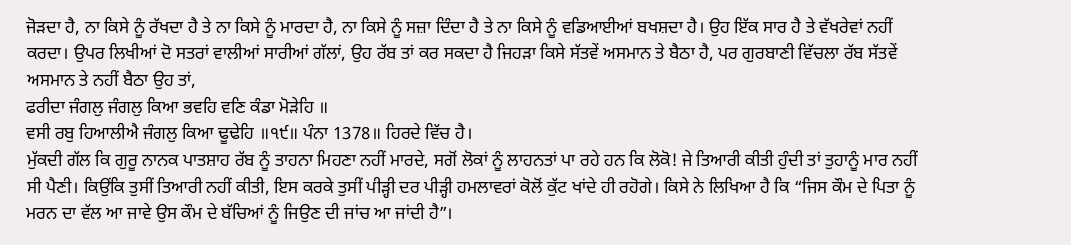ਜੋੜਦਾ ਹੈ, ਨਾ ਕਿਸੇ ਨੂੰ ਰੱਖਦਾ ਹੈ ਤੇ ਨਾ ਕਿਸੇ ਨੂੰ ਮਾਰਦਾ ਹੈ, ਨਾ ਕਿਸੇ ਨੂੰ ਸਜ਼ਾ ਦਿੰਦਾ ਹੈ ਤੇ ਨਾ ਕਿਸੇ ਨੂੰ ਵਡਿਆਈਆਂ ਬਖਸ਼ਦਾ ਹੈ। ਉਹ ਇੱਕ ਸਾਰ ਹੈ ਤੇ ਵੱਖਰੇਵਾਂ ਨਹੀਂ ਕਰਦਾ। ਉਪਰ ਲਿਖੀਆਂ ਦੋ ਸਤਰਾਂ ਵਾਲੀਆਂ ਸਾਰੀਆਂ ਗੱਲਾਂ, ਉਹ ਰੱਬ ਤਾਂ ਕਰ ਸਕਦਾ ਹੈ ਜਿਹੜਾ ਕਿਸੇ ਸੱਤਵੇਂ ਅਸਮਾਨ ਤੇ ਬੈਠਾ ਹੈ, ਪਰ ਗੁਰਬਾਣੀ ਵਿੱਚਲਾ ਰੱਬ ਸੱਤਵੇਂ ਅਸਮਾਨ ਤੇ ਨਹੀਂ ਬੈਠਾ ਉਹ ਤਾਂ,
ਫਰੀਦਾ ਜੰਗਲੁ ਜੰਗਲੁ ਕਿਆ ਭਵਹਿ ਵਣਿ ਕੰਡਾ ਮੋੜੇਹਿ ॥
ਵਸੀ ਰਬੁ ਹਿਆਲੀਐ ਜੰਗਲੁ ਕਿਆ ਢੂਢੇਹਿ ॥੧੯॥ ਪੰਨਾ 1378॥ ਹਿਰਦੇ ਵਿੱਚ ਹੈ।
ਮੁੱਕਦੀ ਗੱਲ ਕਿ ਗੁਰੂ ਨਾਨਕ ਪਾਤਸ਼ਾਹ ਰੱਬ ਨੂੰ ਤਾਹਨਾ ਮਿਹਣਾ ਨਹੀਂ ਮਾਰਦੇ, ਸਗੋਂ ਲੋਕਾਂ ਨੂੰ ਲਾਹਨਤਾਂ ਪਾ ਰਹੇ ਹਨ ਕਿ ਲੋਕੋ! ਜੇ ਤਿਆਰੀ ਕੀਤੀ ਹੁੰਦੀ ਤਾਂ ਤੁਹਾਨੂੰ ਮਾਰ ਨਹੀਂ ਸੀ ਪੈਣੀ। ਕਿਉਂਕਿ ਤੁਸੀਂ ਤਿਆਰੀ ਨਹੀਂ ਕੀਤੀ, ਇਸ ਕਰਕੇ ਤੁਸੀਂ ਪੀੜ੍ਹੀ ਦਰ ਪੀੜ੍ਹੀ ਹਮਲਾਵਰਾਂ ਕੋਲੋਂ ਕੁੱਟ ਖਾਂਦੇ ਹੀ ਰਹੋਗੇ। ਕਿਸੇ ਨੇ ਲਿਖਿਆ ਹੈ ਕਿ “ਜਿਸ ਕੌਮ ਦੇ ਪਿਤਾ ਨੂੰ ਮਰਨ ਦਾ ਵੱਲ ਆ ਜਾਵੇ ਉਸ ਕੌਮ ਦੇ ਬੱਚਿਆਂ ਨੂੰ ਜਿਉਣ ਦੀ ਜਾਂਚ ਆ ਜਾਂਦੀ ਹੈ”।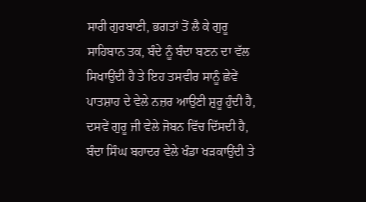ਸਾਰੀ ਗੁਰਬਾਣੀ, ਭਗਤਾਂ ਤੋਂ ਲੈ ਕੇ ਗੁਰੂ ਸਾਹਿਬਾਨ ਤਕ, ਬੰਦੇ ਨੂੰ ਬੰਦਾ ਬਣਨ ਦਾ ਵੱਲ ਸਿਖਾਉਂਦੀ ਹੈ ਤੇ ਇਹ ਤਸਵੀਰ ਸਾਨੂੰ ਛੇਵੇਂ ਪਾਤਸ਼ਾਹ ਦੇ ਵੇਲੇ ਨਜ਼ਰ ਆਉਣੀ ਸ਼ੁਰੂ ਹੁੰਦੀ ਹੈ, ਦਸਵੇਂ ਗੁਰੂ ਜੀ ਵੇਲੇ ਜੋਬਨ ਵਿੱਚ ਦਿੱਸਦੀ ਹੈ, ਬੰਦਾ ਸਿੰਘ ਬਹਾਦਰ ਵੇਲੇ ਖੰਡਾ ਖੜਕਾਉਂਦੀ ਤੇ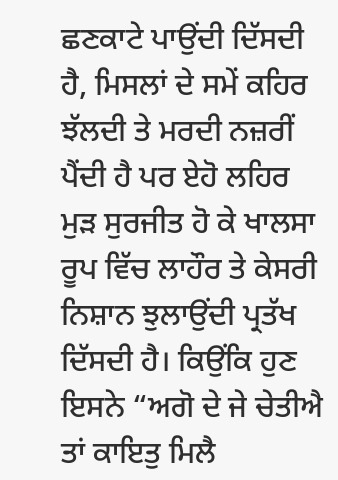ਛਣਕਾਟੇ ਪਾਉਂਦੀ ਦਿੱਸਦੀ ਹੈ, ਮਿਸਲਾਂ ਦੇ ਸਮੇਂ ਕਹਿਰ ਝੱਲਦੀ ਤੇ ਮਰਦੀ ਨਜ਼ਰੀਂ ਪੈਂਦੀ ਹੈ ਪਰ ਏਹੋ ਲਹਿਰ ਮੁੜ ਸੁਰਜੀਤ ਹੋ ਕੇ ਖਾਲਸਾ ਰੂਪ ਵਿੱਚ ਲਾਹੌਰ ਤੇ ਕੇਸਰੀ ਨਿਸ਼ਾਨ ਝੁਲਾਉਂਦੀ ਪ੍ਰਤੱਖ ਦਿੱਸਦੀ ਹੈ। ਕਿਉਂਕਿ ਹੁਣ ਇਸਨੇ “ਅਗੋ ਦੇ ਜੇ ਚੇਤੀਐ ਤਾਂ ਕਾਇਤੁ ਮਿਲੈ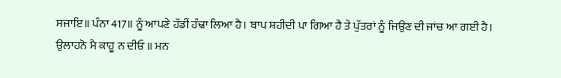ਸਜਾਇ॥ ਪੰਨਾ 417॥ ਨੂੰ ਆਪਣੇ ਹੱਡੀਂ ਹੰਢਾ ਲਿਆ ਹੈ। ਬਾਪ ਸ਼ਹੀਦੀ ਪਾ ਗਿਆ ਹੈ ਤੇ ਪੁੱਤਰਾਂ ਨੂੰ ਜਿਉਣ ਦੀ ਜਾਂਚ ਆ ਗਈ ਹੈ।
ਉਲਾਹਨੋ ਮੈ ਕਾਹੂ ਨ ਦੀਓ ॥ ਮਨ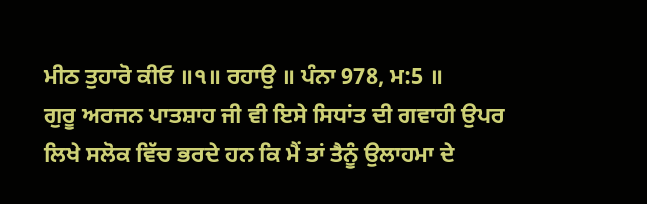ਮੀਠ ਤੁਹਾਰੋ ਕੀਓ ॥੧॥ ਰਹਾਉ ॥ ਪੰਨਾ 978, ਮ:5 ॥
ਗੁਰੂ ਅਰਜਨ ਪਾਤਸ਼ਾਹ ਜੀ ਵੀ ਇਸੇ ਸਿਧਾਂਤ ਦੀ ਗਵਾਹੀ ਉਪਰ ਲਿਖੇ ਸਲੋਕ ਵਿੱਚ ਭਰਦੇ ਹਨ ਕਿ ਮੈਂ ਤਾਂ ਤੈਨੂੰ ਉਲਾਹਮਾ ਦੇ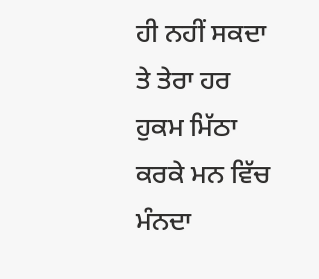ਹੀ ਨਹੀਂ ਸਕਦਾ ਤੇ ਤੇਰਾ ਹਰ ਹੁਕਮ ਮਿੱਠਾ ਕਰਕੇ ਮਨ ਵਿੱਚ ਮੰਨਦਾ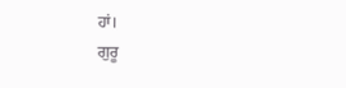ਹਾਂ।
ਗੁਰੂ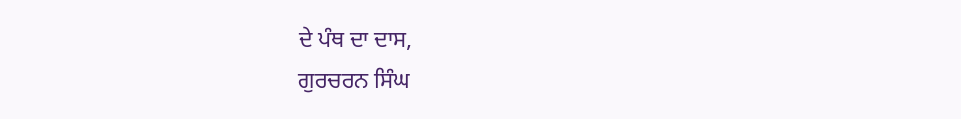ਦੇ ਪੰਥ ਦਾ ਦਾਸ,
ਗੁਰਚਰਨ ਸਿੰਘ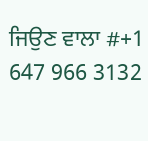ਜਿਉਣ ਵਾਲਾ #+1 647 966 3132